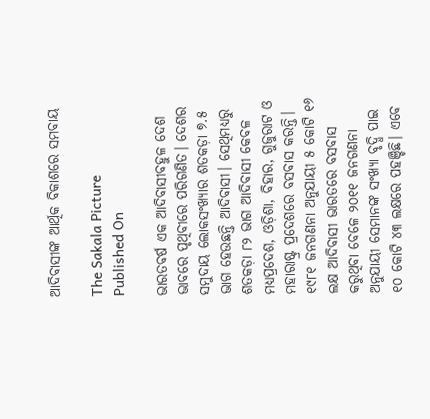ଆଦିବାସୀଙ୍କ ଆର୍ଥିକ ବିକାଶରେ ସମବାୟ

The Sakala Picture
Published On

ଭାରତବର୍ଷ ଏକ ଆଦିବାସୀବହୁଳ ଦେଶ ଭାବରେ ପୃଥିବୀରେ ପରିଗଣିତ। ଦେଶର ସମୁଦାୟ ଲୋକସଂଖ୍ୟାର ଶତକଡ଼ା ୭.୫ ଭାଗ ହେଉଛନ୍ତି ଆଦିବାସୀ। ସେଥିମଧ୍ୟରୁ ଶତକଡ଼ା ୮୨ ଭାଗ ଆଦିବାସୀ କେବଳ ମଧ୍ୟପ୍ରଦେଶ, ଓଡ଼ିଶା, ବିହାର, ଗୁଜୁରାଟ ଓ ମହାରାଷ୍ଟ୍ର ପ୍ରଦେଶରେ ବସବାସ କରନ୍ତି। ୧୯୮୧ ଜନଗଣନା ଅନୁଯାୟୀ ୫ କୋଟି ୧୬ ଲକ୍ଷ ଆଦିବାସୀ ଭାରତରେ ବସବାସ କରୁଥିବା ବେଳେ ୨୦୧୧ ଜନଗଣନା ଅନୁଯାୟୀ ସେମାନଙ୍କ ସଂଖ୍ୟା ବୃଦ୍ଧି ପାଇ ୧୦ କୋଟି ୪୩ ଲକ୍ଷରେ ପହଞ୍ଚିଛି। ଏବେ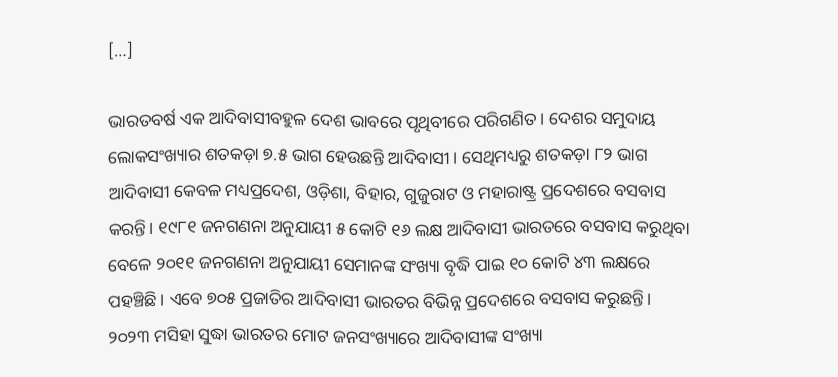[…]

ଭାରତବର୍ଷ ଏକ ଆଦିବାସୀବହୁଳ ଦେଶ ଭାବରେ ପୃଥିବୀରେ ପରିଗଣିତ। ଦେଶର ସମୁଦାୟ ଲୋକସଂଖ୍ୟାର ଶତକଡ଼ା ୭.୫ ଭାଗ ହେଉଛନ୍ତି ଆଦିବାସୀ। ସେଥିମଧ୍ୟରୁ ଶତକଡ଼ା ୮୨ ଭାଗ ଆଦିବାସୀ କେବଳ ମଧ୍ୟପ୍ରଦେଶ, ଓଡ଼ିଶା, ବିହାର, ଗୁଜୁରାଟ ଓ ମହାରାଷ୍ଟ୍ର ପ୍ରଦେଶରେ ବସବାସ କରନ୍ତି। ୧୯୮୧ ଜନଗଣନା ଅନୁଯାୟୀ ୫ କୋଟି ୧୬ ଲକ୍ଷ ଆଦିବାସୀ ଭାରତରେ ବସବାସ କରୁଥିବା ବେଳେ ୨୦୧୧ ଜନଗଣନା ଅନୁଯାୟୀ ସେମାନଙ୍କ ସଂଖ୍ୟା ବୃଦ୍ଧି ପାଇ ୧୦ କୋଟି ୪୩ ଲକ୍ଷରେ ପହଞ୍ଚିଛି। ଏବେ ୭୦୫ ପ୍ରଜାତିର ଆଦିବାସୀ ଭାରତର ବିଭିନ୍ନ ପ୍ରଦେଶରେ ବସବାସ କରୁଛନ୍ତି। ୨୦୨୩ ମସିହା ସୁଦ୍ଧା ଭାରତର ମୋଟ ଜନସଂଖ୍ୟାରେ ଆଦିବାସୀଙ୍କ ସଂଖ୍ୟା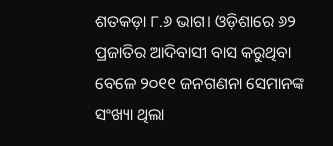ଶତକଡ଼ା ୮.୬ ଭାଗ। ଓଡ଼ିଶାରେ ୬୨ ପ୍ରଜାତିର ଆଦିବାସୀ ବାସ କରୁଥିବା ବେଳେ ୨୦୧୧ ଜନଗଣନା ସେମାନଙ୍କ ସଂଖ୍ୟା ଥିଲା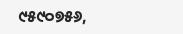୯୫୯୦୭୫୬,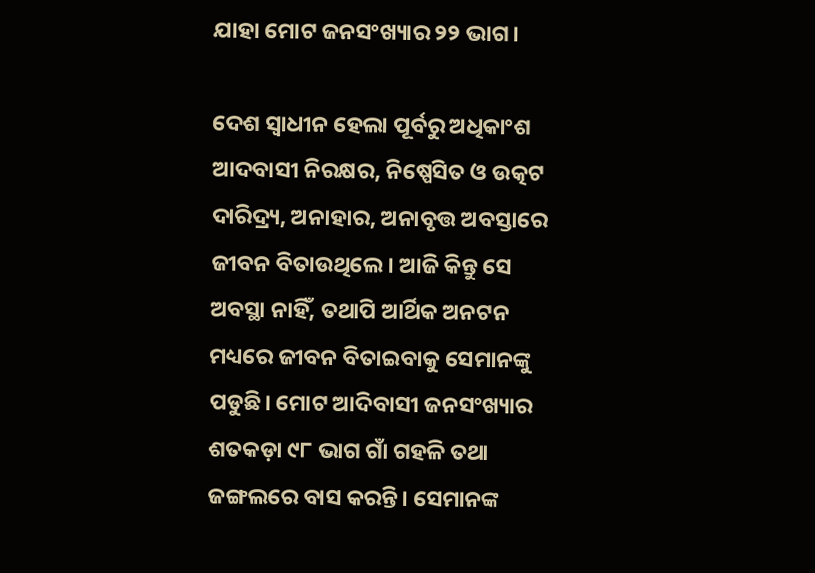ଯାହା ମୋଟ ଜନସଂଖ୍ୟାର ୨୨ ଭାଗ।

ଦେଶ ସ୍ୱାଧୀନ ହେଲା ପୂର୍ବରୁ ଅଧିକାଂଶ ଆଦବାସୀ ନିରକ୍ଷର, ନିଷ୍ପେସିତ ଓ ଉତ୍କଟ ଦାରିଦ୍ର୍ୟ, ଅନାହାର, ଅନାବୃତ୍ତ ଅବସ୍ତାରେ ଜୀବନ ବିତାଉଥିଲେ। ଆଜି କିନ୍ତୁ ସେ ଅବସ୍ଥା ନାହିଁ, ତଥାପି ଆର୍ଥିକ ଅନଟନ ମଧ୍ୟରେ ଜୀବନ ବିତାଇବାକୁ ସେମାନଙ୍କୁ ପଡୁଛି। ମୋଟ ଆଦିବାସୀ ଜନସଂଖ୍ୟାର ଶତକଡ଼ା ୯୮ ଭାଗ ଗାଁ ଗହଳି ତଥା ଜଙ୍ଗଲରେ ବାସ କରନ୍ତି। ସେମାନଙ୍କ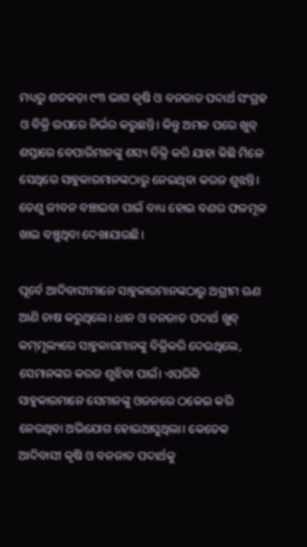ମଧ୍ୟରୁ ଶତକଡ଼ା ୯୩ ଭାଗ କୃଷି ଓ ବନଜାତ ପଦାର୍ଥ ସଂଗ୍ରହ ଓ ବିକ୍ରି ଉପରେ ନିର୍ଭର କରୁଛନ୍ତି। କିନ୍ତୁ ଅମଳ ପରେ ଖୁବ୍‌‌ ଶସ୍ତାରେ ବେପାରିମାନଙ୍କୁ ଶସ୍ୟ ବିକ୍ରି କରି ଯାହା କିଛି ମିଳେ ସେଥିରେ ସାହୁକାରମାନଙ୍କଠାରୁ ନେଇଥିବା କରଜ ଶୁଝନ୍ତି। ତେଣୁ ଜୀବନ ବଞ୍ଚାଇବା ପାଇଁ ବାଧ୍ୟ ହୋଇ ବଣର ଫଳମୂଳ ଖାଇ ବଞ୍ଚୁଥିବା ଦେଖାଯାଉଛି।

ପୂର୍ବେ ଆଦିବାସୀମାନେ ସାହୁକାରମାନଙ୍କଠାରୁ ଅଗ୍ରୀମ ଋଣ ଆଣି ଚାଷ କରୁଥିଲେ। ଧାନ ଓ ବନଜାତ ପଦାର୍ଥ ଖୁବ୍‌‌ କମ୍‌‌ମୂଲ୍ୟରେ ସାହୁକାରମାନଙ୍କୁ ବିକ୍ରିକରି ଦେଉଥିଲେ, ସେମାନଙ୍କର କରଜ ଶୁଝିବା ପାଇଁ। ଏପରିକି ସାହୁକାରମାନେ ସେମାନଙ୍କୁ ଓଜନରେ ଠକେଇ କରି ନେଉଥିବା ଅଭିଯୋଗ ହୋଇଆସୁଥିଲା। କେତେକ ଆଦିବାସୀ କୃଷି ଓ ବନଜାତ ପଦାର୍ଥକୁ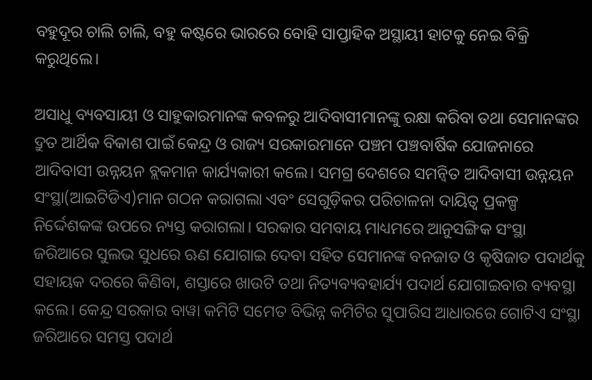ବହୁଦୂର ଚାଲି ଚାଲି, ବହୁ କଷ୍ଟରେ ଭାରରେ ବୋହି ସାପ୍ତାହିକ ଅସ୍ଥାୟୀ ହାଟକୁ ନେଇ ବିକ୍ରି କରୁଥିଲେ।

ଅସାଧୁ ବ୍ୟବସାୟୀ ଓ ସାହୁକାରମାନଙ୍କ କବଳରୁ ଆଦିବାସୀମାନଙ୍କୁ ରକ୍ଷା କରିବା ତଥା ସେମାନଙ୍କର ଦ୍ରୁତ ଆର୍ଥିକ ବିକାଶ ପାଇଁ କେନ୍ଦ୍ର ଓ ରାଜ୍ୟ ସରକାରମାନେ ପଞ୍ଚମ ପଞ୍ଚବାର୍ଷିକ ଯୋଜନାରେ ଆଦିବାସୀ ଉନ୍ନୟନ ବ୍ଲକମାନ କାର୍ଯ୍ୟକାରୀ କଲେ। ସମଗ୍ର ଦେଶରେ ସମନ୍ୱିତ ଆଦିବାସୀ ଉନ୍ନୟନ ସଂସ୍ଥା(ଆଇଟିଡିଏ)ମାନ ଗଠନ କରାଗଲା ଏବଂ ସେଗୁଡ଼ିକର ପରିଚାଳନା ଦାୟିତ୍ୱ ପ୍ରକଳ୍ପ ନିର୍ଦ୍ଦେଶକଙ୍କ ଉପରେ ନ୍ୟସ୍ତ କରାଗଲା। ସରକାର ସମବାୟ ମାଧ୍ୟମରେ ଆନୁସଙ୍ଗିକ ସଂସ୍ଥା ଜରିଆରେ ସୁଲଭ ସୁଧରେ ଋଣ ଯୋଗାଇ ଦେବା ସହିତ ସେମାନଙ୍କ ବନଜାତ ଓ କୃଷିଜାତ ପଦାର୍ଥକୁ ସହାୟକ ଦରରେ କିଣିବା, ଶସ୍ତାରେ ଖାଉଟି ତଥା ନିତ୍ୟବ୍ୟବହାର୍ଯ୍ୟ ପଦାର୍ଥ ଯୋଗାଇବାର ବ୍ୟବସ୍ଥା କଲେ। କେନ୍ଦ୍ର ସରକାର ବାୱା କମିଟି ସମେତ ବିଭିନ୍ନ କମିଟିର ସୁପାରିସ ଆଧାରରେ ଗୋଟିଏ ସଂସ୍ଥା ଜରିଆରେ ସମସ୍ତ ପଦାର୍ଥ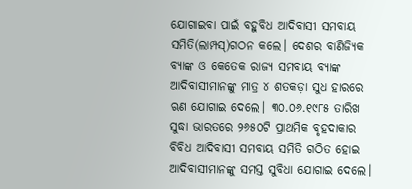ଯୋଗାଇବା ପାଇଁ ବହୁବିଧ ଆଦିବାସୀ ସମବାୟ ସମିତି(ଲାମ୍ପସ୍‌‌)ଗଠନ କଲେ। ଦେଶର ବାଣିଜ୍ୟିକ ବ୍ୟାଙ୍କ ଓ କେତେକ ରାଜ୍ୟ ସମବାୟ ବ୍ୟାଙ୍କ ଆଦିବାସୀମାନଙ୍କୁ ମାତ୍ର ୪ ଶତକଡ଼ା ସୁଧ ହାରରେ ଋଣ ଯୋଗାଇ ଦେଲେ। ୩୦.୦୬.୧୯୮୫ ତାରିଖ ସୁଦ୍ଧା ଭାରତରେ ୨୬୫୦ଟି ପ୍ରାଥମିକ ବୃହଦାକାର ବିବିଧ ଆଦିବାସୀ ସମବାୟ ସମିତି ଗଠିତ ହୋଇ ଆଦିବାସୀମାନଙ୍କୁ ସମସ୍ତ ସୁବିଧା ଯୋଗାଇ ଦେଲେ।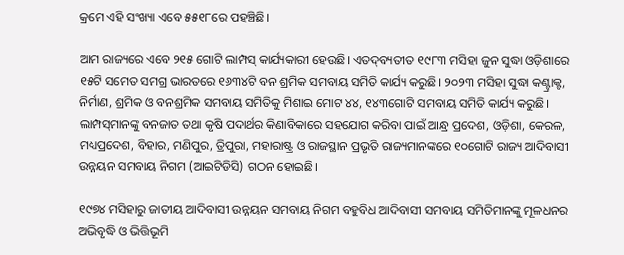କ୍ରମେ ଏହି ସଂଖ୍ୟା ଏବେ ୫୫୧୮ରେ ପହଞ୍ଚିଛି।

ଆମ ରାଜ୍ୟରେ ଏବେ ୨୧୫ ଗୋଟି ଲାମ୍ପସ୍‌‌ କାର୍ଯ୍ୟକାରୀ ହେଉଛି। ଏତଦ୍‌‌ବ୍ୟତୀତ ୧୯୮୩ ମସିହା ଜୁନ ସୁଦ୍ଧା ଓଡ଼ିଶାରେ ୧୫ଟି ସମେତ ସମଗ୍ର ଭାରତରେ ୧୬୩୪ଟି ବନ ଶ୍ରମିକ ସମବାୟ ସମିତି କାର୍ଯ୍ୟ କରୁଛି। ୨୦୨୩ ମସିହା ସୁଦ୍ଧା କଣ୍ଟ୍ରାକ୍ଟ, ନିର୍ମାଣ, ଶ୍ରମିକ ଓ ବନଶ୍ରମିକ ସମବାୟ ସମିତିକୁ ମିଶାଇ ମୋଟ ୪୪, ୧୪୩ଗୋଟି ସମବାୟ ସମିତି କାର୍ଯ୍ୟ କରୁଛି। ଲାମ୍ପସ୍‌‌ମାନଙ୍କୁ ବନଜାତ ତଥା କୃଷି ପଦାର୍ଥର କିଣାବିକାରେ ସହଯୋଗ କରିବା ପାଇଁ ଆନ୍ଧ୍ର ପ୍ରଦେଶ, ଓଡ଼ିଶା, କେରଳ, ମଧ୍ୟପ୍ରଦେଶ, ବିହାର, ମଣିପୁର, ତ୍ରିପୁରା, ମହାରାଷ୍ଟ୍ର ଓ ରାଜସ୍ଥାନ ପ୍ରଭୃତି ରାଜ୍ୟମାନଙ୍କରେ ୧୦ଗୋଟି ରାଜ୍ୟ ଆଦିବାସୀ ଉନ୍ନୟନ ସମବାୟ ନିଗମ (ଆଇଟିଡିସି) ଗଠନ ହୋଇଛି।

୧୯୭୪ ମସିହାରୁ ଜାତୀୟ ଆଦିବାସୀ ଉନ୍ନୟନ ସମବାୟ ନିଗମ ବହୁବିଧ ଆଦିବାସୀ ସମବାୟ ସମିତିମାନଙ୍କୁ ମୂଳଧନର ଅଭିବୃଦ୍ଧି ଓ ଭିତ୍ତିଭୂମି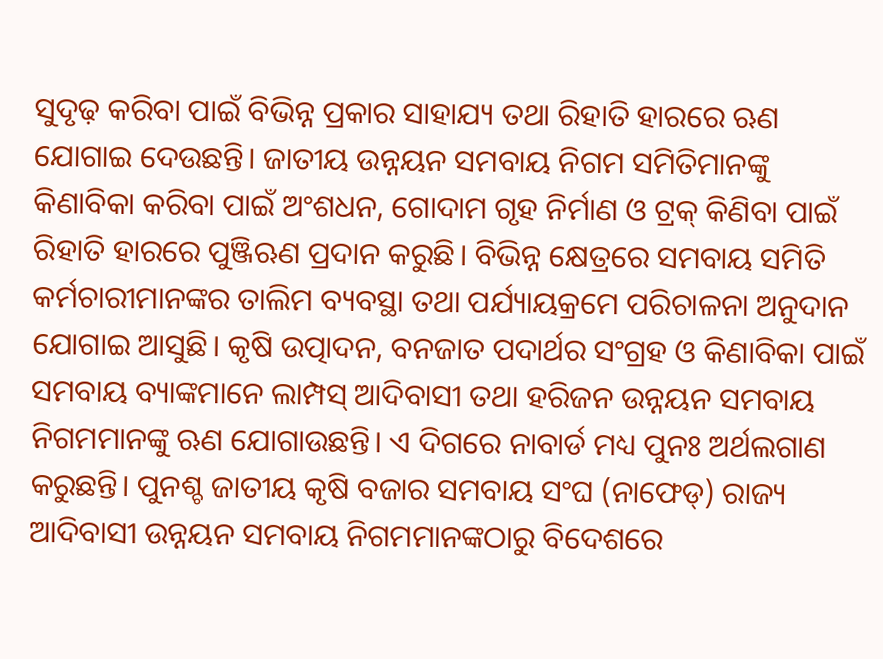ସୁଦୃଢ଼ କରିବା ପାଇଁ ବିଭିନ୍ନ ପ୍ରକାର ସାହାଯ୍ୟ ତଥା ରିହାତି ହାରରେ ଋଣ ଯୋଗାଇ ଦେଉଛନ୍ତି। ଜାତୀୟ ଉନ୍ନୟନ ସମବାୟ ନିଗମ ସମିତିମାନଙ୍କୁ କିଣାବିକା କରିବା ପାଇଁ ଅଂଶଧନ, ଗୋଦାମ ଗୃହ ନିର୍ମାଣ ଓ ଟ୍ରକ୍‌‌ କିଣିବା ପାଇଁ ରିହାତି ହାରରେ ପୁଞ୍ଜିଋଣ ପ୍ରଦାନ କରୁଛି। ବିଭିନ୍ନ କ୍ଷେତ୍ରରେ ସମବାୟ ସମିତି କର୍ମଚାରୀମାନଙ୍କର ତାଲିମ ବ୍ୟବସ୍ଥା ତଥା ପର୍ଯ୍ୟାୟକ୍ରମେ ପରିଚାଳନା ଅନୁଦାନ ଯୋଗାଇ ଆସୁଛି। କୃଷି ଉତ୍ପାଦନ, ବନଜାତ ପଦାର୍ଥର ସଂଗ୍ରହ ଓ କିଣାବିକା ପାଇଁ ସମବାୟ ବ୍ୟାଙ୍କମାନେ ଲାମ୍ପସ୍‌‌ ଆଦିବାସୀ ତଥା ହରିଜନ ଉନ୍ନୟନ ସମବାୟ ନିଗମମାନଙ୍କୁ ଋଣ ଯୋଗାଉଛନ୍ତି। ଏ ଦିଗରେ ନାବାର୍ଡ ମଧ୍ୟ ପୁନଃ ଅର୍ଥଲଗାଣ କରୁଛନ୍ତି। ପୁନଶ୍ଚ ଜାତୀୟ କୃଷି ବଜାର ସମବାୟ ସଂଘ (ନାଫେଡ୍‌‌) ରାଜ୍ୟ ଆଦିବାସୀ ଉନ୍ନୟନ ସମବାୟ ନିଗମମାନଙ୍କଠାରୁ ବିଦେଶରେ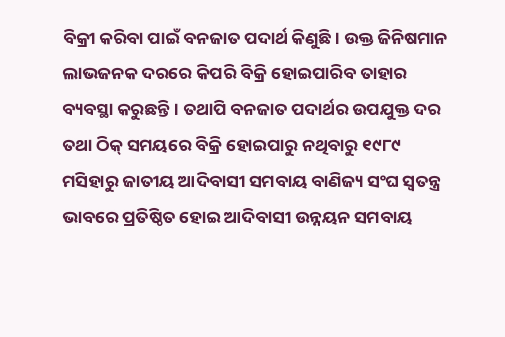ବିକ୍ରୀ କରିବା ପାଇଁ ବନଜାତ ପଦାର୍ଥ କିଣୁଛି। ଉକ୍ତ ଜିନିଷମାନ ଲାଭଜନକ ଦରରେ କିପରି ବିକ୍ରି ହୋଇପାରିବ ତାହାର ବ୍ୟବସ୍ଥା କରୁଛନ୍ତି। ତଥାପି ବନଜାତ ପଦାର୍ଥର ଉପଯୁକ୍ତ ଦର ତଥା ଠିକ୍‌‌ ସମୟରେ ବିକ୍ରି ହୋଇପାରୁ ନଥିବାରୁ ୧୯୮୯ ମସିହାରୁ ଜାତୀୟ ଆଦିବାସୀ ସମବାୟ ବାଣିଜ୍ୟ ସଂଘ ସ୍ୱତନ୍ତ୍ର ଭାବରେ ପ୍ରତିଷ୍ଠିତ ହୋଇ ଆଦିବାସୀ ଉନ୍ନୟନ ସମବାୟ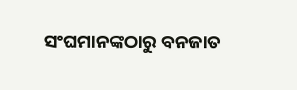ସଂଘମାନଙ୍କଠାରୁ ବନଜାତ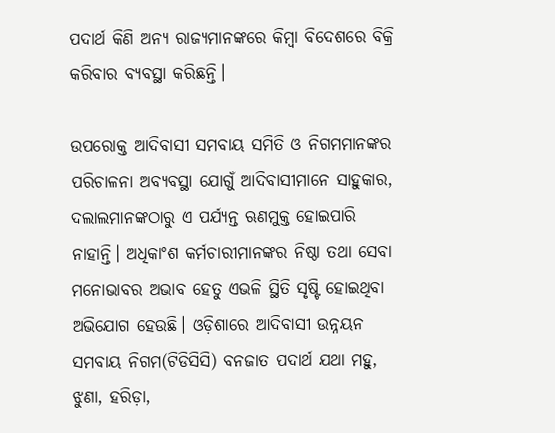ପଦାର୍ଥ କିଣି ଅନ୍ୟ ରାଜ୍ୟମାନଙ୍କରେ କିମ୍ବା ବିଦେଶରେ ବିକ୍ରି କରିବାର ବ୍ୟବସ୍ଥା କରିଛନ୍ତି।

ଉପରୋକ୍ତ ଆଦିବାସୀ ସମବାୟ ସମିତି ଓ ନିଗମମାନଙ୍କର ପରିଚାଳନା ଅବ୍ୟବସ୍ଥା ଯୋଗୁଁ ଆଦିବାସୀମାନେ ସାହୁକାର, ଦଲାଲମାନଙ୍କଠାରୁ ଏ ପର୍ଯ୍ୟନ୍ତ ଋଣମୁକ୍ତ ହୋଇପାରି ନାହାନ୍ତି। ଅଧିକାଂଶ କର୍ମଚାରୀମାନଙ୍କର ନିଷ୍ଠା ତଥା ସେବା ମନୋଭାବର ଅଭାବ ହେତୁ ଏଭଳି ସ୍ଥିତି ସୃଷ୍ଟି ହୋଇଥିବା ଅଭିଯୋଗ ହେଉଛି। ଓଡ଼ିଶାରେ ଆଦିବାସୀ ଉନ୍ନୟନ ସମବାୟ ନିଗମ(ଟିଡିସିସି) ବନଜାତ ପଦାର୍ଥ ଯଥା ମହୁ, ଝୁଣା, ହରିଡ଼ା,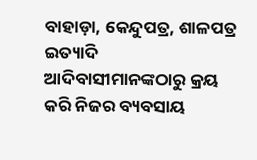ବାହାଡ଼ା, କେନ୍ଦୁପତ୍ର, ଶାଳପତ୍ର ଇତ୍ୟାଦି ଆଦିବାସୀମାନଙ୍କଠାରୁ କ୍ରୟ କରି ନିଜର ବ୍ୟବସାୟ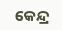କେନ୍ଦ୍ର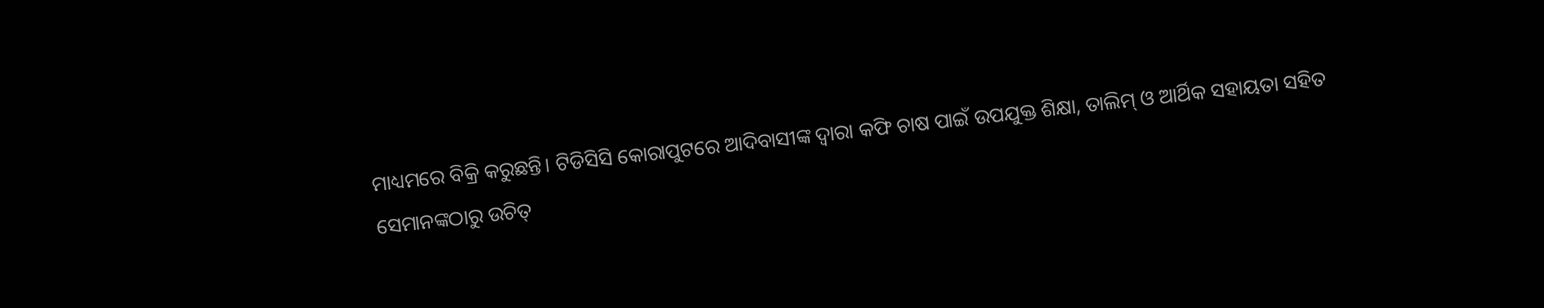ମାଧ୍ୟମରେ ବିକ୍ରି କରୁଛନ୍ତି। ଟିଡିସିସି କୋରାପୁଟରେ ଆଦିବାସୀଙ୍କ ଦ୍ୱାରା କଫି ଚାଷ ପାଇଁ ଉପଯୁକ୍ତ ଶିକ୍ଷା, ତାଲିମ୍‌‌ ଓ ଆର୍ଥିକ ସହାୟତା ସହିତ ସେମାନଙ୍କଠାରୁ ଉଚିତ୍‌‌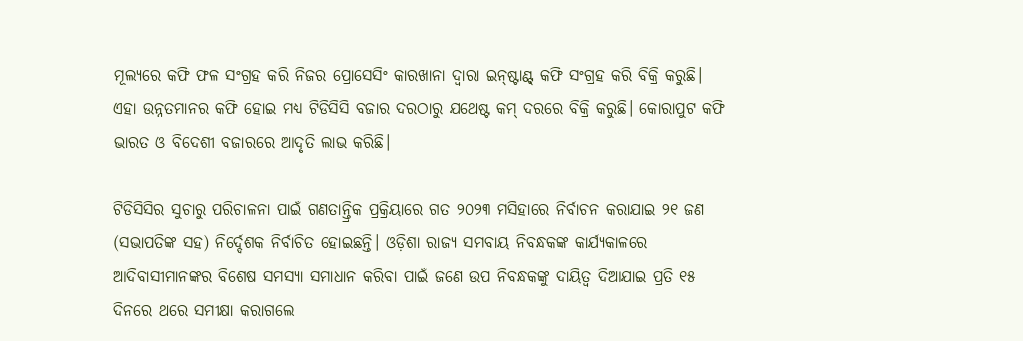ମୂଲ୍ୟରେ କଫି ଫଳ ସଂଗ୍ରହ କରି ନିଜର ପ୍ରୋସେସିଂ କାରଖାନା ଦ୍ୱାରା ଇନ୍‌‌ଷ୍ଟାଣ୍ଟ୍‌‌ କଫି ସଂଗ୍ରହ କରି ବିକ୍ରି କରୁଛି। ଏହା ଉନ୍ନତମାନର କଫି ହୋଇ ମଧ୍ୟ ଟିଡିସିସି ବଜାର ଦରଠାରୁ ଯଥେଷ୍ଟ କମ୍‌‌ ଦରରେ ବିକ୍ରି କରୁଛି। କୋରାପୁଟ କଫି ଭାରତ ଓ ବିଦେଶୀ ବଜାରରେ ଆଦୃତି ଲାଭ କରିଛି।

ଟିଡିସିସିର ସୁଚାରୁ ପରିଚାଳନା ପାଇଁ ଗଣତାନ୍ତ୍ରିକ ପ୍ରକ୍ରିୟାରେ ଗତ ୨୦୨୩ ମସିହାରେ ନିର୍ବାଚନ କରାଯାଇ ୨୧ ଜଣ (ସଭାପତିଙ୍କ ସହ) ନିର୍ଦ୍ଦେଶକ ନିର୍ବାଚିତ ହୋଇଛନ୍ତି। ଓଡ଼ିଶା ରାଜ୍ୟ ସମବାୟ ନିବନ୍ଧକଙ୍କ କାର୍ଯ୍ୟକାଳରେ ଆଦିବାସୀମାନଙ୍କର ବିଶେଷ ସମସ୍ୟା ସମାଧାନ କରିବା ପାଇଁ ଜଣେ ଉପ ନିବନ୍ଧକଙ୍କୁ ଦାୟିତ୍ୱ ଦିଆଯାଇ ପ୍ରତି ୧୫ ଦିନରେ ଥରେ ସମୀକ୍ଷା କରାଗଲେ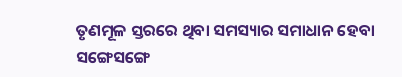ତୃଣମୂଳ ସ୍ତରରେ ଥିବା ସମସ୍ୟାର ସମାଧାନ ହେବା ସଙ୍ଗେସଙ୍ଗେ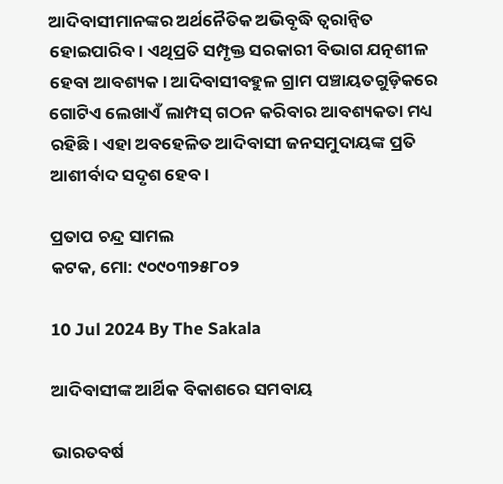ଆଦିବାସୀମାନଙ୍କର ଅର୍ଥନୈତିକ ଅଭିବୃଦ୍ଧି ତ୍ୱରାନ୍ୱିତ ହୋଇପାରିବ। ଏଥିପ୍ରତି ସମ୍ପୃକ୍ତ ସରକାରୀ ବିଭାଗ ଯତ୍ନଶୀଳ ହେବା ଆବଶ୍ୟକ। ଆଦିବାସୀବହୁଳ ଗ୍ରାମ ପଞ୍ଚାୟତଗୁଡ଼ିକରେ ଗୋଟିଏ ଲେଖାଏଁ ଲାମ୍ପସ୍‌‌ ଗଠନ କରିବାର ଆବଶ୍ୟକତା ମଧ୍ୟ ରହିଛି। ଏହା ଅବହେଳିତ ଆଦିବାସୀ ଜନସମୁଦାୟଙ୍କ ପ୍ରତି ଆଶୀର୍ବାଦ ସଦୃଶ ହେବ।

ପ୍ରତାପ ଚନ୍ଦ୍ର ସାମଲ
କଟକ, ମୋ: ୯୦୯୦୩୨୫୮୦୨

10 Jul 2024 By The Sakala

ଆଦିବାସୀଙ୍କ ଆର୍ଥିକ ବିକାଶରେ ସମବାୟ

ଭାରତବର୍ଷ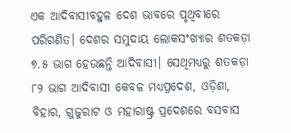ଏକ ଆଦିବାସୀବହୁଳ ଦେଶ ଭାବରେ ପୃଥିବୀରେ ପରିଗଣିତ। ଦେଶର ସମୁଦାୟ ଲୋକସଂଖ୍ୟାର ଶତକଡ଼ା ୭.୫ ଭାଗ ହେଉଛନ୍ତି ଆଦିବାସୀ। ସେଥିମଧ୍ୟରୁ ଶତକଡ଼ା ୮୨ ଭାଗ ଆଦିବାସୀ କେବଳ ମଧ୍ୟପ୍ରଦେଶ, ଓଡ଼ିଶା, ବିହାର, ଗୁଜୁରାଟ ଓ ମହାରାଷ୍ଟ୍ର ପ୍ରଦେଶରେ ବସବାସ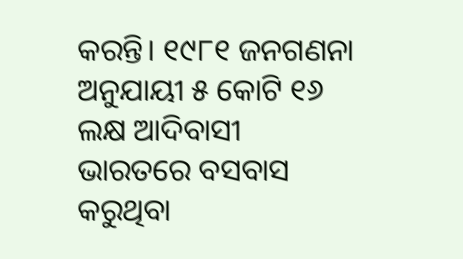କରନ୍ତି। ୧୯୮୧ ଜନଗଣନା ଅନୁଯାୟୀ ୫ କୋଟି ୧୬ ଲକ୍ଷ ଆଦିବାସୀ ଭାରତରେ ବସବାସ କରୁଥିବା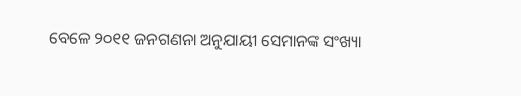ବେଳେ ୨୦୧୧ ଜନଗଣନା ଅନୁଯାୟୀ ସେମାନଙ୍କ ସଂଖ୍ୟା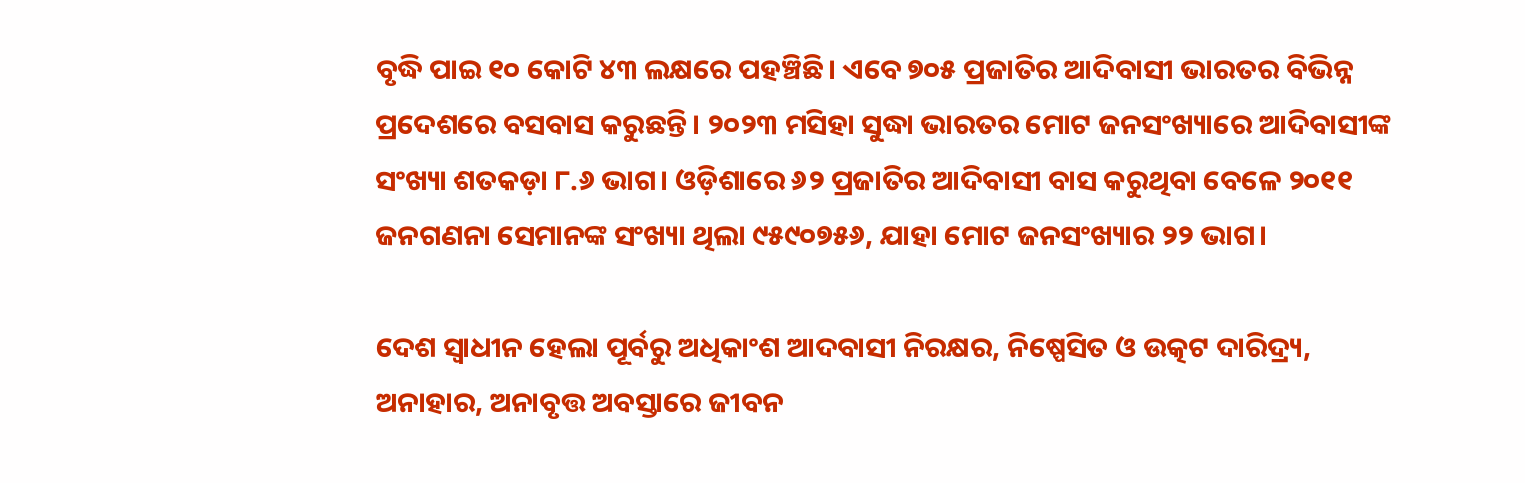ବୃଦ୍ଧି ପାଇ ୧୦ କୋଟି ୪୩ ଲକ୍ଷରେ ପହଞ୍ଚିଛି। ଏବେ ୭୦୫ ପ୍ରଜାତିର ଆଦିବାସୀ ଭାରତର ବିଭିନ୍ନ ପ୍ରଦେଶରେ ବସବାସ କରୁଛନ୍ତି। ୨୦୨୩ ମସିହା ସୁଦ୍ଧା ଭାରତର ମୋଟ ଜନସଂଖ୍ୟାରେ ଆଦିବାସୀଙ୍କ ସଂଖ୍ୟା ଶତକଡ଼ା ୮.୬ ଭାଗ। ଓଡ଼ିଶାରେ ୬୨ ପ୍ରଜାତିର ଆଦିବାସୀ ବାସ କରୁଥିବା ବେଳେ ୨୦୧୧ ଜନଗଣନା ସେମାନଙ୍କ ସଂଖ୍ୟା ଥିଲା ୯୫୯୦୭୫୬, ଯାହା ମୋଟ ଜନସଂଖ୍ୟାର ୨୨ ଭାଗ।

ଦେଶ ସ୍ୱାଧୀନ ହେଲା ପୂର୍ବରୁ ଅଧିକାଂଶ ଆଦବାସୀ ନିରକ୍ଷର, ନିଷ୍ପେସିତ ଓ ଉତ୍କଟ ଦାରିଦ୍ର୍ୟ, ଅନାହାର, ଅନାବୃତ୍ତ ଅବସ୍ତାରେ ଜୀବନ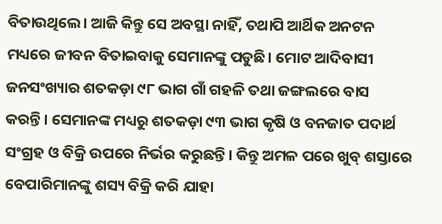ବିତାଉଥିଲେ। ଆଜି କିନ୍ତୁ ସେ ଅବସ୍ଥା ନାହିଁ, ତଥାପି ଆର୍ଥିକ ଅନଟନ ମଧ୍ୟରେ ଜୀବନ ବିତାଇବାକୁ ସେମାନଙ୍କୁ ପଡୁଛି। ମୋଟ ଆଦିବାସୀ ଜନସଂଖ୍ୟାର ଶତକଡ଼ା ୯୮ ଭାଗ ଗାଁ ଗହଳି ତଥା ଜଙ୍ଗଲରେ ବାସ କରନ୍ତି। ସେମାନଙ୍କ ମଧ୍ୟରୁ ଶତକଡ଼ା ୯୩ ଭାଗ କୃଷି ଓ ବନଜାତ ପଦାର୍ଥ ସଂଗ୍ରହ ଓ ବିକ୍ରି ଉପରେ ନିର୍ଭର କରୁଛନ୍ତି। କିନ୍ତୁ ଅମଳ ପରେ ଖୁବ୍‌‌ ଶସ୍ତାରେ ବେପାରିମାନଙ୍କୁ ଶସ୍ୟ ବିକ୍ରି କରି ଯାହା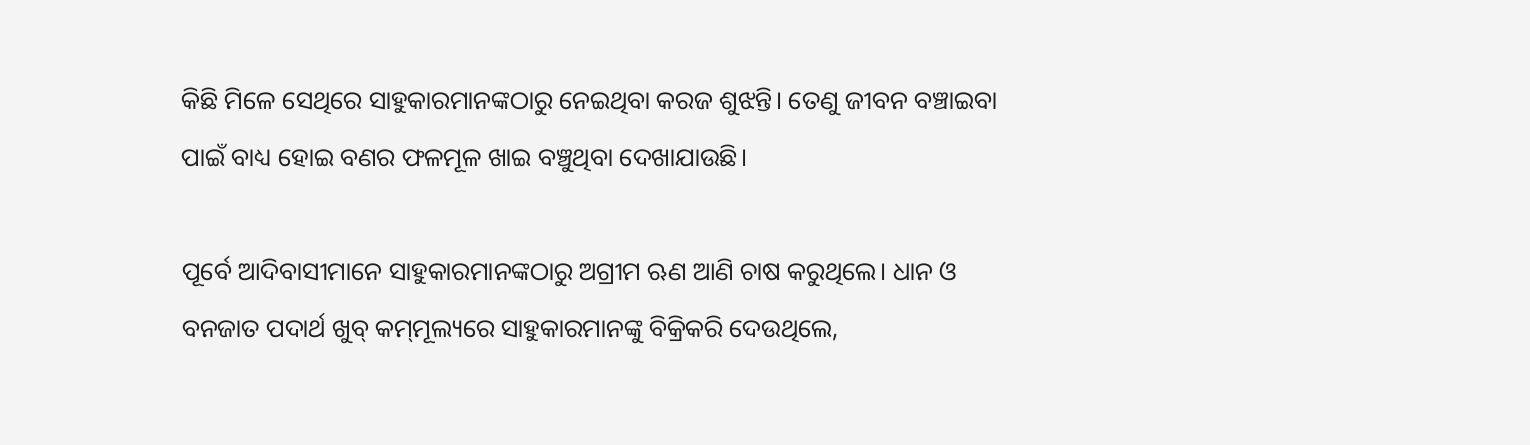କିଛି ମିଳେ ସେଥିରେ ସାହୁକାରମାନଙ୍କଠାରୁ ନେଇଥିବା କରଜ ଶୁଝନ୍ତି। ତେଣୁ ଜୀବନ ବଞ୍ଚାଇବା ପାଇଁ ବାଧ୍ୟ ହୋଇ ବଣର ଫଳମୂଳ ଖାଇ ବଞ୍ଚୁଥିବା ଦେଖାଯାଉଛି।

ପୂର୍ବେ ଆଦିବାସୀମାନେ ସାହୁକାରମାନଙ୍କଠାରୁ ଅଗ୍ରୀମ ଋଣ ଆଣି ଚାଷ କରୁଥିଲେ। ଧାନ ଓ ବନଜାତ ପଦାର୍ଥ ଖୁବ୍‌‌ କମ୍‌‌ମୂଲ୍ୟରେ ସାହୁକାରମାନଙ୍କୁ ବିକ୍ରିକରି ଦେଉଥିଲେ,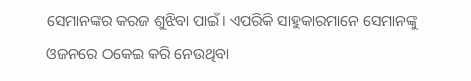ସେମାନଙ୍କର କରଜ ଶୁଝିବା ପାଇଁ। ଏପରିକି ସାହୁକାରମାନେ ସେମାନଙ୍କୁ ଓଜନରେ ଠକେଇ କରି ନେଉଥିବା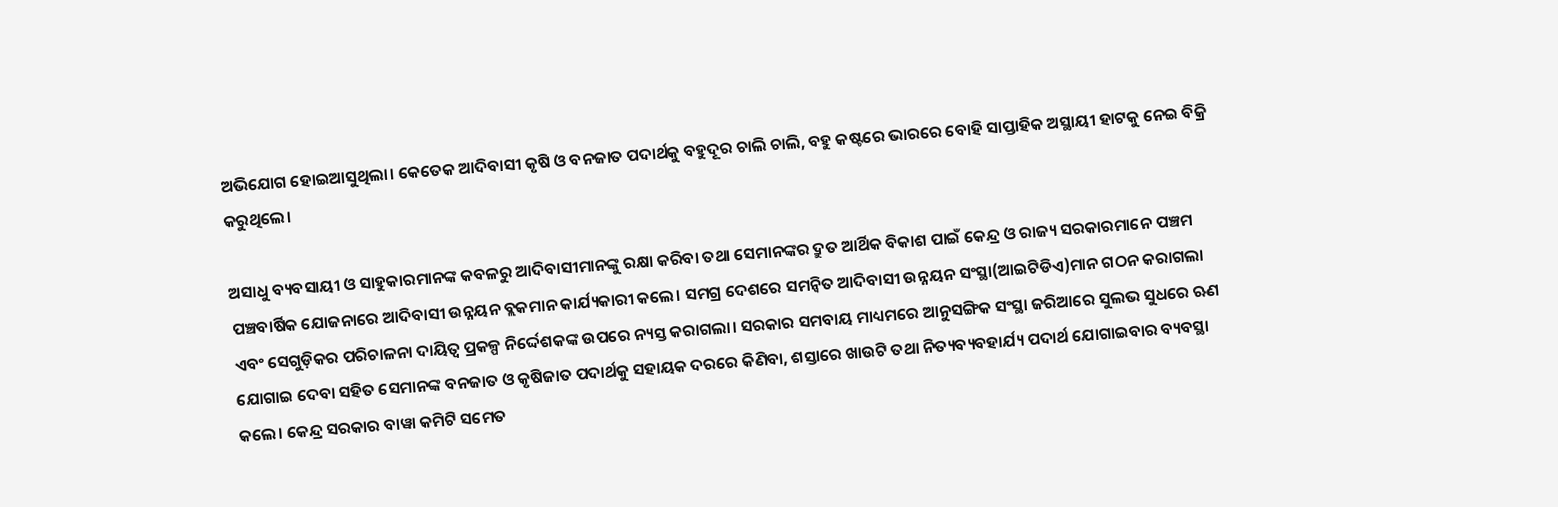ଅଭିଯୋଗ ହୋଇଆସୁଥିଲା। କେତେକ ଆଦିବାସୀ କୃଷି ଓ ବନଜାତ ପଦାର୍ଥକୁ ବହୁଦୂର ଚାଲି ଚାଲି, ବହୁ କଷ୍ଟରେ ଭାରରେ ବୋହି ସାପ୍ତାହିକ ଅସ୍ଥାୟୀ ହାଟକୁ ନେଇ ବିକ୍ରି କରୁଥିଲେ।

ଅସାଧୁ ବ୍ୟବସାୟୀ ଓ ସାହୁକାରମାନଙ୍କ କବଳରୁ ଆଦିବାସୀମାନଙ୍କୁ ରକ୍ଷା କରିବା ତଥା ସେମାନଙ୍କର ଦ୍ରୁତ ଆର୍ଥିକ ବିକାଶ ପାଇଁ କେନ୍ଦ୍ର ଓ ରାଜ୍ୟ ସରକାରମାନେ ପଞ୍ଚମ ପଞ୍ଚବାର୍ଷିକ ଯୋଜନାରେ ଆଦିବାସୀ ଉନ୍ନୟନ ବ୍ଲକମାନ କାର୍ଯ୍ୟକାରୀ କଲେ। ସମଗ୍ର ଦେଶରେ ସମନ୍ୱିତ ଆଦିବାସୀ ଉନ୍ନୟନ ସଂସ୍ଥା(ଆଇଟିଡିଏ)ମାନ ଗଠନ କରାଗଲା ଏବଂ ସେଗୁଡ଼ିକର ପରିଚାଳନା ଦାୟିତ୍ୱ ପ୍ରକଳ୍ପ ନିର୍ଦ୍ଦେଶକଙ୍କ ଉପରେ ନ୍ୟସ୍ତ କରାଗଲା। ସରକାର ସମବାୟ ମାଧ୍ୟମରେ ଆନୁସଙ୍ଗିକ ସଂସ୍ଥା ଜରିଆରେ ସୁଲଭ ସୁଧରେ ଋଣ ଯୋଗାଇ ଦେବା ସହିତ ସେମାନଙ୍କ ବନଜାତ ଓ କୃଷିଜାତ ପଦାର୍ଥକୁ ସହାୟକ ଦରରେ କିଣିବା, ଶସ୍ତାରେ ଖାଉଟି ତଥା ନିତ୍ୟବ୍ୟବହାର୍ଯ୍ୟ ପଦାର୍ଥ ଯୋଗାଇବାର ବ୍ୟବସ୍ଥା କଲେ। କେନ୍ଦ୍ର ସରକାର ବାୱା କମିଟି ସମେତ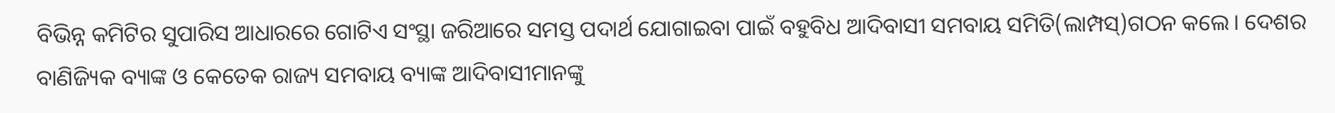ବିଭିନ୍ନ କମିଟିର ସୁପାରିସ ଆଧାରରେ ଗୋଟିଏ ସଂସ୍ଥା ଜରିଆରେ ସମସ୍ତ ପଦାର୍ଥ ଯୋଗାଇବା ପାଇଁ ବହୁବିଧ ଆଦିବାସୀ ସମବାୟ ସମିତି(ଲାମ୍ପସ୍‌‌)ଗଠନ କଲେ। ଦେଶର ବାଣିଜ୍ୟିକ ବ୍ୟାଙ୍କ ଓ କେତେକ ରାଜ୍ୟ ସମବାୟ ବ୍ୟାଙ୍କ ଆଦିବାସୀମାନଙ୍କୁ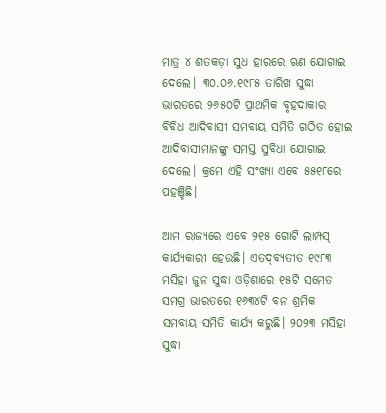ମାତ୍ର ୪ ଶତକଡ଼ା ସୁଧ ହାରରେ ଋଣ ଯୋଗାଇ ଦେଲେ। ୩୦.୦୬.୧୯୮୫ ତାରିଖ ସୁଦ୍ଧା ଭାରତରେ ୨୬୫୦ଟି ପ୍ରାଥମିକ ବୃହଦାକାର ବିବିଧ ଆଦିବାସୀ ସମବାୟ ସମିତି ଗଠିତ ହୋଇ ଆଦିବାସୀମାନଙ୍କୁ ସମସ୍ତ ସୁବିଧା ଯୋଗାଇ ଦେଲେ। କ୍ରମେ ଏହି ସଂଖ୍ୟା ଏବେ ୫୫୧୮ରେ ପହଞ୍ଚିଛି।

ଆମ ରାଜ୍ୟରେ ଏବେ ୨୧୫ ଗୋଟି ଲାମ୍ପସ୍‌‌ କାର୍ଯ୍ୟକାରୀ ହେଉଛି। ଏତଦ୍‌‌ବ୍ୟତୀତ ୧୯୮୩ ମସିହା ଜୁନ ସୁଦ୍ଧା ଓଡ଼ିଶାରେ ୧୫ଟି ସମେତ ସମଗ୍ର ଭାରତରେ ୧୬୩୪ଟି ବନ ଶ୍ରମିକ ସମବାୟ ସମିତି କାର୍ଯ୍ୟ କରୁଛି। ୨୦୨୩ ମସିହା ସୁଦ୍ଧା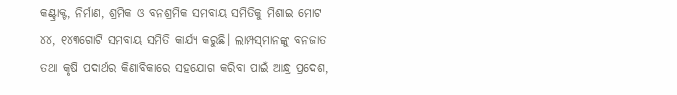କଣ୍ଟ୍ରାକ୍ଟ, ନିର୍ମାଣ, ଶ୍ରମିକ ଓ ବନଶ୍ରମିକ ସମବାୟ ସମିତିକୁ ମିଶାଇ ମୋଟ ୪୪, ୧୪୩ଗୋଟି ସମବାୟ ସମିତି କାର୍ଯ୍ୟ କରୁଛି। ଲାମ୍ପସ୍‌‌ମାନଙ୍କୁ ବନଜାତ ତଥା କୃଷି ପଦାର୍ଥର କିଣାବିକାରେ ସହଯୋଗ କରିବା ପାଇଁ ଆନ୍ଧ୍ର ପ୍ରଦେଶ,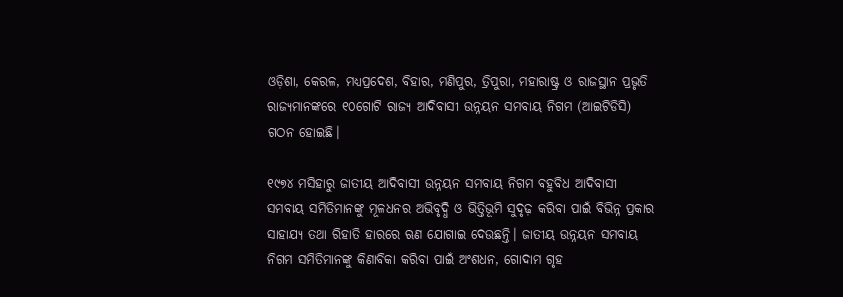ଓଡ଼ିଶା, କେରଳ, ମଧ୍ୟପ୍ରଦେଶ, ବିହାର, ମଣିପୁର, ତ୍ରିପୁରା, ମହାରାଷ୍ଟ୍ର ଓ ରାଜସ୍ଥାନ ପ୍ରଭୃତି ରାଜ୍ୟମାନଙ୍କରେ ୧୦ଗୋଟି ରାଜ୍ୟ ଆଦିବାସୀ ଉନ୍ନୟନ ସମବାୟ ନିଗମ (ଆଇଟିଡିସି) ଗଠନ ହୋଇଛି।

୧୯୭୪ ମସିହାରୁ ଜାତୀୟ ଆଦିବାସୀ ଉନ୍ନୟନ ସମବାୟ ନିଗମ ବହୁବିଧ ଆଦିବାସୀ ସମବାୟ ସମିତିମାନଙ୍କୁ ମୂଳଧନର ଅଭିବୃଦ୍ଧି ଓ ଭିତ୍ତିଭୂମି ସୁଦୃଢ଼ କରିବା ପାଇଁ ବିଭିନ୍ନ ପ୍ରକାର ସାହାଯ୍ୟ ତଥା ରିହାତି ହାରରେ ଋଣ ଯୋଗାଇ ଦେଉଛନ୍ତି। ଜାତୀୟ ଉନ୍ନୟନ ସମବାୟ ନିଗମ ସମିତିମାନଙ୍କୁ କିଣାବିକା କରିବା ପାଇଁ ଅଂଶଧନ, ଗୋଦାମ ଗୃହ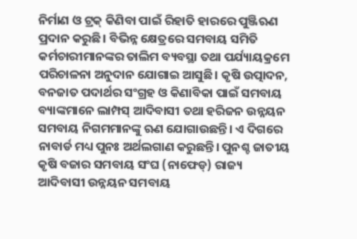ନିର୍ମାଣ ଓ ଟ୍ରକ୍‌‌ କିଣିବା ପାଇଁ ରିହାତି ହାରରେ ପୁଞ୍ଜିଋଣ ପ୍ରଦାନ କରୁଛି। ବିଭିନ୍ନ କ୍ଷେତ୍ରରେ ସମବାୟ ସମିତି କର୍ମଚାରୀମାନଙ୍କର ତାଲିମ ବ୍ୟବସ୍ଥା ତଥା ପର୍ଯ୍ୟାୟକ୍ରମେ ପରିଚାଳନା ଅନୁଦାନ ଯୋଗାଇ ଆସୁଛି। କୃଷି ଉତ୍ପାଦନ, ବନଜାତ ପଦାର୍ଥର ସଂଗ୍ରହ ଓ କିଣାବିକା ପାଇଁ ସମବାୟ ବ୍ୟାଙ୍କମାନେ ଲାମ୍ପସ୍‌‌ ଆଦିବାସୀ ତଥା ହରିଜନ ଉନ୍ନୟନ ସମବାୟ ନିଗମମାନଙ୍କୁ ଋଣ ଯୋଗାଉଛନ୍ତି। ଏ ଦିଗରେ ନାବାର୍ଡ ମଧ୍ୟ ପୁନଃ ଅର୍ଥଲଗାଣ କରୁଛନ୍ତି। ପୁନଶ୍ଚ ଜାତୀୟ କୃଷି ବଜାର ସମବାୟ ସଂଘ (ନାଫେଡ୍‌‌) ରାଜ୍ୟ ଆଦିବାସୀ ଉନ୍ନୟନ ସମବାୟ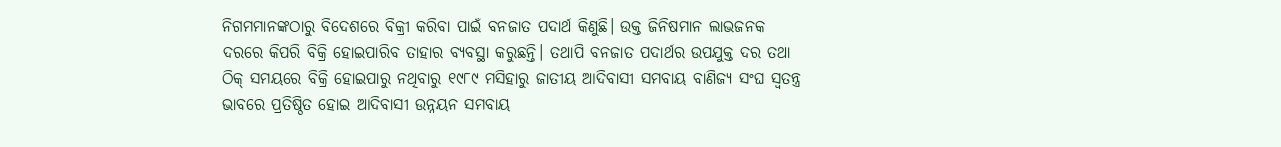ନିଗମମାନଙ୍କଠାରୁ ବିଦେଶରେ ବିକ୍ରୀ କରିବା ପାଇଁ ବନଜାତ ପଦାର୍ଥ କିଣୁଛି। ଉକ୍ତ ଜିନିଷମାନ ଲାଭଜନକ ଦରରେ କିପରି ବିକ୍ରି ହୋଇପାରିବ ତାହାର ବ୍ୟବସ୍ଥା କରୁଛନ୍ତି। ତଥାପି ବନଜାତ ପଦାର୍ଥର ଉପଯୁକ୍ତ ଦର ତଥା ଠିକ୍‌‌ ସମୟରେ ବିକ୍ରି ହୋଇପାରୁ ନଥିବାରୁ ୧୯୮୯ ମସିହାରୁ ଜାତୀୟ ଆଦିବାସୀ ସମବାୟ ବାଣିଜ୍ୟ ସଂଘ ସ୍ୱତନ୍ତ୍ର ଭାବରେ ପ୍ରତିଷ୍ଠିତ ହୋଇ ଆଦିବାସୀ ଉନ୍ନୟନ ସମବାୟ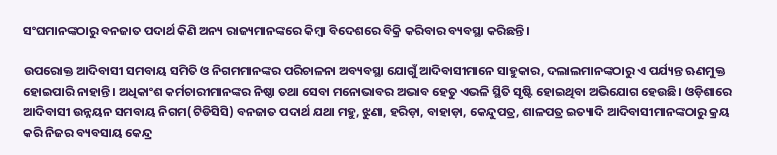ସଂଘମାନଙ୍କଠାରୁ ବନଜାତ ପଦାର୍ଥ କିଣି ଅନ୍ୟ ରାଜ୍ୟମାନଙ୍କରେ କିମ୍ବା ବିଦେଶରେ ବିକ୍ରି କରିବାର ବ୍ୟବସ୍ଥା କରିଛନ୍ତି।

ଉପରୋକ୍ତ ଆଦିବାସୀ ସମବାୟ ସମିତି ଓ ନିଗମମାନଙ୍କର ପରିଚାଳନା ଅବ୍ୟବସ୍ଥା ଯୋଗୁଁ ଆଦିବାସୀମାନେ ସାହୁକାର, ଦଲାଲମାନଙ୍କଠାରୁ ଏ ପର୍ଯ୍ୟନ୍ତ ଋଣମୁକ୍ତ ହୋଇପାରି ନାହାନ୍ତି। ଅଧିକାଂଶ କର୍ମଚାରୀମାନଙ୍କର ନିଷ୍ଠା ତଥା ସେବା ମନୋଭାବର ଅଭାବ ହେତୁ ଏଭଳି ସ୍ଥିତି ସୃଷ୍ଟି ହୋଇଥିବା ଅଭିଯୋଗ ହେଉଛି। ଓଡ଼ିଶାରେ ଆଦିବାସୀ ଉନ୍ନୟନ ସମବାୟ ନିଗମ(ଟିଡିସିସି) ବନଜାତ ପଦାର୍ଥ ଯଥା ମହୁ, ଝୁଣା, ହରିଡ଼ା, ବାହାଡ଼ା, କେନ୍ଦୁପତ୍ର, ଶାଳପତ୍ର ଇତ୍ୟାଦି ଆଦିବାସୀମାନଙ୍କଠାରୁ କ୍ରୟ କରି ନିଜର ବ୍ୟବସାୟ କେନ୍ଦ୍ର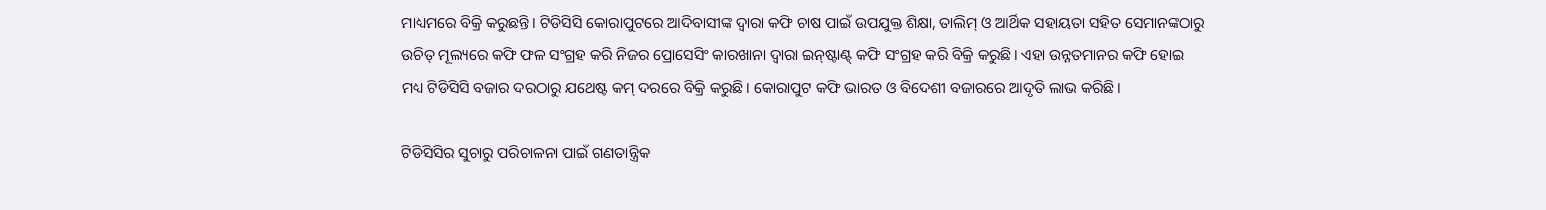ମାଧ୍ୟମରେ ବିକ୍ରି କରୁଛନ୍ତି। ଟିଡିସିସି କୋରାପୁଟରେ ଆଦିବାସୀଙ୍କ ଦ୍ୱାରା କଫି ଚାଷ ପାଇଁ ଉପଯୁକ୍ତ ଶିକ୍ଷା, ତାଲିମ୍‌‌ ଓ ଆର୍ଥିକ ସହାୟତା ସହିତ ସେମାନଙ୍କଠାରୁ ଉଚିତ୍‌‌ ମୂଲ୍ୟରେ କଫି ଫଳ ସଂଗ୍ରହ କରି ନିଜର ପ୍ରୋସେସିଂ କାରଖାନା ଦ୍ୱାରା ଇନ୍‌‌ଷ୍ଟାଣ୍ଟ୍‌‌ କଫି ସଂଗ୍ରହ କରି ବିକ୍ରି କରୁଛି। ଏହା ଉନ୍ନତମାନର କଫି ହୋଇ ମଧ୍ୟ ଟିଡିସିସି ବଜାର ଦରଠାରୁ ଯଥେଷ୍ଟ କମ୍‌‌ ଦରରେ ବିକ୍ରି କରୁଛି। କୋରାପୁଟ କଫି ଭାରତ ଓ ବିଦେଶୀ ବଜାରରେ ଆଦୃତି ଲାଭ କରିଛି।

ଟିଡିସିସିର ସୁଚାରୁ ପରିଚାଳନା ପାଇଁ ଗଣତାନ୍ତ୍ରିକ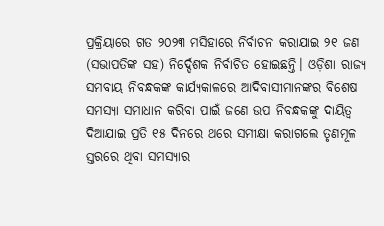ପ୍ରକ୍ରିୟାରେ ଗତ ୨୦୨୩ ମସିହାରେ ନିର୍ବାଚନ କରାଯାଇ ୨୧ ଜଣ (ସଭାପତିଙ୍କ ସହ) ନିର୍ଦ୍ଦେଶକ ନିର୍ବାଚିତ ହୋଇଛନ୍ତି। ଓଡ଼ିଶା ରାଜ୍ୟ ସମବାୟ ନିବନ୍ଧକଙ୍କ କାର୍ଯ୍ୟକାଳରେ ଆଦିବାସୀମାନଙ୍କର ବିଶେଷ ସମସ୍ୟା ସମାଧାନ କରିବା ପାଇଁ ଜଣେ ଉପ ନିବନ୍ଧକଙ୍କୁ ଦାୟିତ୍ୱ ଦିଆଯାଇ ପ୍ରତି ୧୫ ଦିନରେ ଥରେ ସମୀକ୍ଷା କରାଗଲେ ତୃଣମୂଳ ସ୍ତରରେ ଥିବା ସମସ୍ୟାର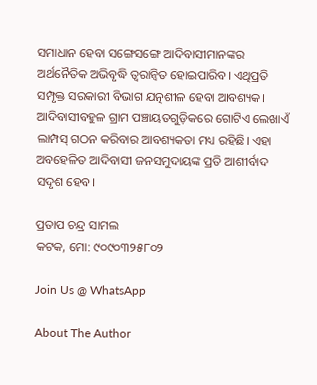ସମାଧାନ ହେବା ସଙ୍ଗେସଙ୍ଗେ ଆଦିବାସୀମାନଙ୍କର ଅର୍ଥନୈତିକ ଅଭିବୃଦ୍ଧି ତ୍ୱରାନ୍ୱିତ ହୋଇପାରିବ। ଏଥିପ୍ରତି ସମ୍ପୃକ୍ତ ସରକାରୀ ବିଭାଗ ଯତ୍ନଶୀଳ ହେବା ଆବଶ୍ୟକ। ଆଦିବାସୀବହୁଳ ଗ୍ରାମ ପଞ୍ଚାୟତଗୁଡ଼ିକରେ ଗୋଟିଏ ଲେଖାଏଁ ଲାମ୍ପସ୍‌‌ ଗଠନ କରିବାର ଆବଶ୍ୟକତା ମଧ୍ୟ ରହିଛି। ଏହା ଅବହେଳିତ ଆଦିବାସୀ ଜନସମୁଦାୟଙ୍କ ପ୍ରତି ଆଶୀର୍ବାଦ ସଦୃଶ ହେବ।

ପ୍ରତାପ ଚନ୍ଦ୍ର ସାମଲ
କଟକ, ମୋ: ୯୦୯୦୩୨୫୮୦୨

Join Us @ WhatsApp

About The Author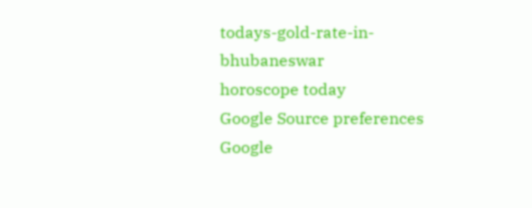todays-gold-rate-in-bhubaneswar
horoscope today
Google Source preferences
Google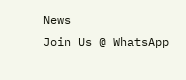News
Join Us @ WhatsApp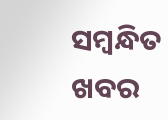ସମ୍ବନ୍ଧିତ ଖବର